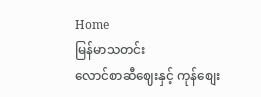Home
မြန်မာသတင်း
လောင်စာဆီဈေးနှင့် ကုန်စျေး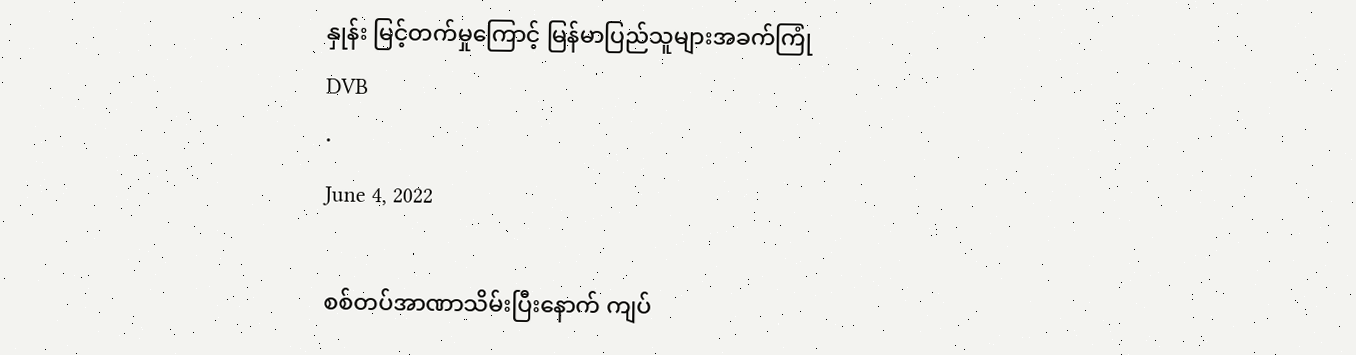နှုန်း မြင့်တက်မှုကြောင့် မြန်မာပြည်သူများအခက်ကြုံ
DVB
·
June 4, 2022

စစ်တပ်အာဏာသိမ်းပြီးနောက် ကျပ်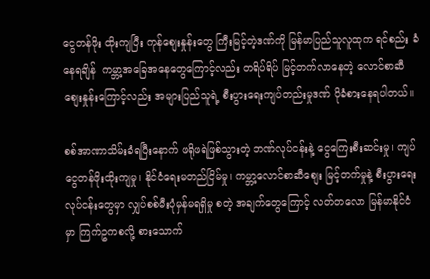ငွေတန်ဖိုး ထိုးကျပြီး ကုန်စျေးနှုန်းတွေ ကြီးမြင့်တဲ့ဒဏ်ကို မြန်မာပြည်သူလူထုက ရင်စည်း ခံနေရချိန်  ကမ္ဘာ့အခြေအနေတွေကြောင့်လည်း တရိပ်ရိပ် မြင့်တက်လာနေတဲ့ လောင်စာဆီစျေးနှုန်းကြောင့်လည်း အများပြည်သူရဲ့ စီးပွားရေးကျပ်တည်းမှုဒဏ် ပိုခံစားနေရပါတယ်။

စစ်အာဏာသိမ်းခံရပြီးနောက် ဖရိုဖရဲဖြစ်သွားတဲ့ ဘဏ်လုပ်ငန်းနဲ့ ငွေကြေးစီးဆင်းမှု၊ ကျပ်ငွေတန်ဖိုးထိုးကျမှု၊ နိုင်ငံရေးမတည်ငြိမ်မှု၊ ကမ္ဘာ့လောင်စာဆီစျေး မြင့်တက်မှုနဲ့ စီးပွားရေးလုပ်ငန်းတွေမှာ လျှပ်စစ်မီးပုံမှန်မရရှိမှု စတဲ့ အချက်တွေကြောင့် လတ်တလော မြန်မာနိုင်ငံမှာ ကြက်ဥကစလို့ စားသောက်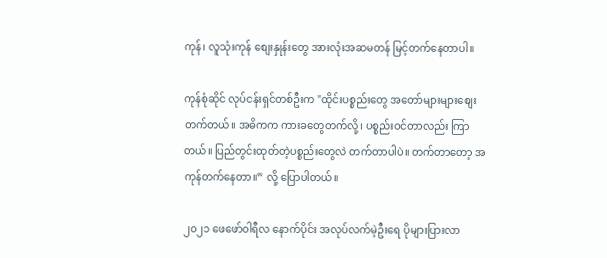ကုန်၊ လူသုံးကုန် စျေးနှုန်းတွေ အားလုံးအဆမတန် မြင့်တက်နေတာပါ။

ကုန်စုံဆိုင် လုပ်ငန်းရှင်တစ်ဦးက "ထိုင်းပစ္စည်းတွေ အတော်များများစျေးတက်တယ်။ အဓိကက ကားခတွေတက်လို့၊ ပစ္စည်းဝင်တာလည်း ကြာတယ်။ ပြည်တွင်းထုတ်တဲ့ပစ္စည်းတွေလဲ တက်တာပါပဲ။ တက်တာတော့ အကုန်တက်နေတာ။” လို့ ပြောပါတယ်။

၂၀၂၁ ဖေဖော်၀ါရီလ နောက်ပိုင်း အလုပ်လက်မဲ့ဦးရေ ပိုများပြားလာ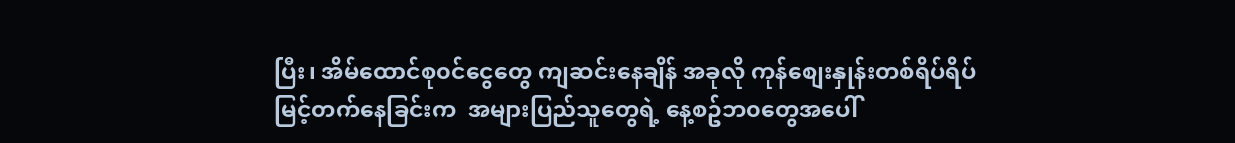ပြီး၊ အိမ်ထောင်စု၀င်ငွေတွေ ကျဆင်းနေချိန် အခုလို ကုန်စျေးနှုန်းတစ်ရိပ်ရိပ် မြင့်တက်နေခြင်းက  အများပြည်သူတွေရဲ့ နေ့စဥ်ဘ၀တွေအပေါ်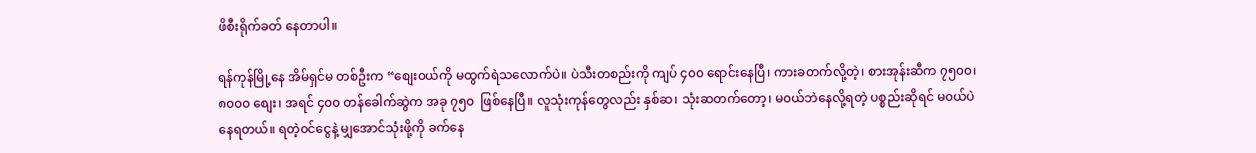ဖိစီးရိုက်ခတ် နေတာပါ။

ရန်ကုန်မြို့နေ အိမ်ရှင်မ တစ်ဦးက “စျေး၀ယ်ကို မထွက်ရဲသလောက်ပဲ။ ပဲသီးတစည်းကို ကျပ် ၄၀၀ ရောင်းနေပြီ၊ ကားခတက်လို့တဲ့၊ စားအုန်းဆီက ၇၅၀၀၊ ၈၀၀၀ စျေး၊ အရင် ၄၀၀ တန်ခေါက်ဆွဲက အခု ၇၅၀  ဖြစ်နေပြီ။ လူသုံးကုန်တွေလည်း နှစ်ဆ၊ သုံးဆတက်တော့၊ မ၀ယ်ဘဲနေလို့ရတဲ့ ပစ္စည်းဆိုရင် မ၀ယ်ပဲ နေရတယ်။ ရတဲ့၀င်ငွေနဲ့ မျှအောင်သုံးဖို့ကို ခက်နေ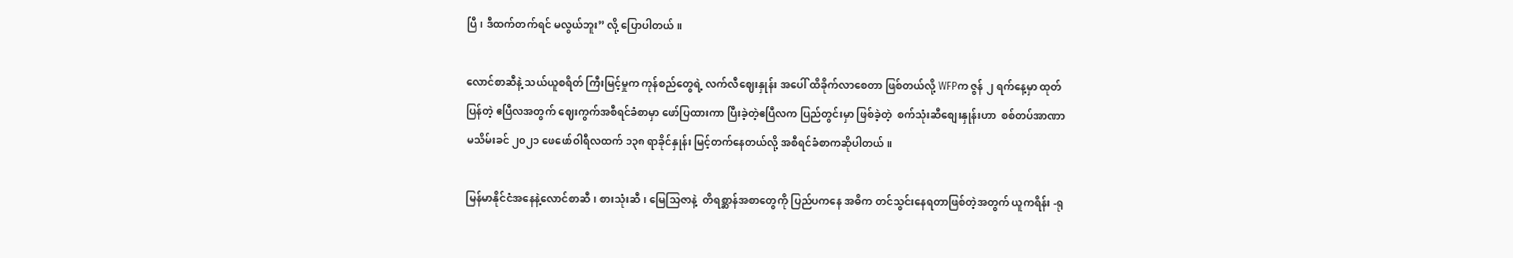ပြီ၊ ဒီထက်တက်ရင် မလွယ်ဘူး” လို့ ပြောပါတယ်။

လောင်စာဆီနဲ့ သယ်ယူစရိတ် ကြီးမြင့်မှုက ကုန်စည်တွေရဲ့ လက်လီဈေးနှုန်း အပေါ် ထိခိုက်လာစေတာ ဖြစ်တယ်လို့ WFPက ဇွန် ၂ ရက်နေ့မှာ ထုတ်ပြန်တဲ့ ဧပြီလအတွက် ဈေးကွက်အစီရင်ခံစာမှာ ဖော်ပြထားကာ ပြီးခဲ့တဲ့ဧပြီလက ပြည်တွင်းမှာ ဖြစ်ခဲ့တဲ့  စက်သုံးဆီစျေးနှုန်းဟာ  စစ်တပ်အာဏာမသိမ်းခင် ၂၀၂၁ ဖေဖော်ဝါရီလထက် ၁၃၈ ရာခိုင်နှုန်း မြင့်တက်နေတယ်လို့ အစီရင်ခံစာကဆိုပါတယ်။

မြန်မာနိုင်ငံအနေနဲ့လောင်စာဆီ၊ စားသုံးဆီ၊ မြေသြဇာနဲ့  တိရစ္ဆာန်အစာတွေကို ပြည်ပကနေ အဓိက တင်သွင်းနေရတာဖြစ်တဲ့အတွက် ယူကရိန်း -ရု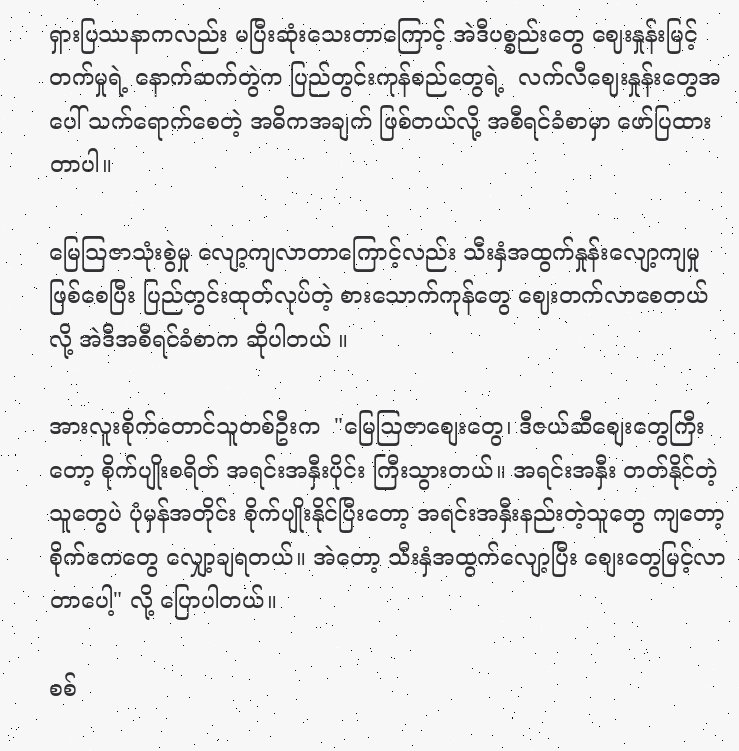ရှားပြဿနာကလည်း မပြီးဆုံးသေးတာကြောင့် အဲဒီပစ္စည်းတွေ ဈေးနှုန်းမြင့်တက်မှုရဲ့ နောက်ဆက်တွဲက ပြည်တွင်းကုန်စည်တွေရဲ့  လက်လီဈေးနှုန်းတွေအပေါ် သက်ရောက်စေတဲ့ အဓိကအချက် ဖြစ်တယ်လို့ အစီရင်ခံစာမှာ ဖော်ပြထားတာပါ။

မြေသြဇာသုံးစွဲမှု လျော့ကျလာတာကြောင့်လည်း သီးနှံအထွက်နှုန်းလျော့ကျမှု ဖြစ်စေပြီး ပြည်တွင်းထုတ်လုပ်တဲ့ စားသောက်ကုန်တွေ ဈေးတက်လာစေတယ်လို့ အဲဒီအစီရင်ခံစာက ဆိုပါတယ် ။

အားလူးစိုက်တောင်သူတစ်ဦးက  "မြေဩဇာစျေးတွေ၊ ဒီဇယ်ဆီစျေးတွေကြီးတော့ စိုက်ပျိုးစရိတ် အရင်းအနှီးပိုင်း ကြီးသွားတယ်။ အရင်းအနှီး တတ်နိုင်တဲ့သူတွေပဲ ပုံမှန်အတိုင်း စိုက်ပျိုးနိုင်ပြီးတော့ အရင်းအနှီးနည်းတဲ့သူတွေ ကျတော့ စိုက်ဧကတွေ လျှော့ချရတယ်။ အဲတော့ သီးနှံအထွက်လျော့ပြီး စျေးတွေမြင့်လာတာပေါ့" လို့ ပြောပါတယ်။

စစ်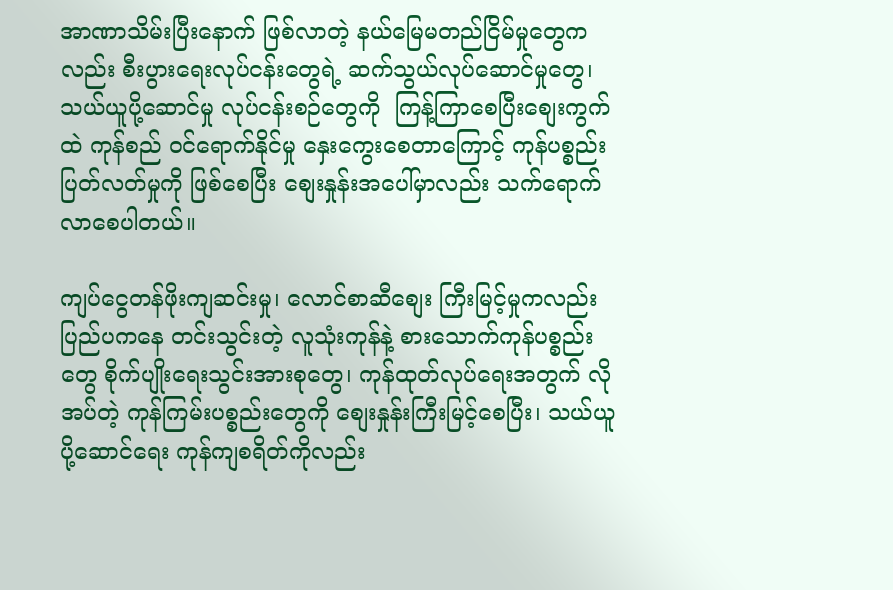အာဏာသိမ်းပြီးနောက် ဖြစ်လာတဲ့ နယ်မြေမတည်ငြိမ်မှုတွေကလည်း စီးပွားရေးလုပ်ငန်းတွေရဲ့ ဆက်သွယ်လုပ်ဆောင်မှုတွေ၊ သယ်ယူပို့ဆောင်မှု လုပ်ငန်းစဉ်တွေကို  ကြန့်ကြာစေပြီးစျေးကွက်ထဲ ကုန်စည် ဝင်ရောက်နိုင်မှု နှေးကွေးစေတာကြောင့် ကုန်ပစ္စည်းပြတ်လတ်မှုကို ဖြစ်စေပြီး စျေးနှုန်းအပေါ်မှာလည်း သက်ရောက်လာစေပါတယ်။

ကျပ်ငွေတန်ဖိုးကျဆင်းမှု၊ လောင်စာဆီစျေး ကြီးမြင့်မှုကလည်း ပြည်ပကနေ တင်းသွင်းတဲ့ လူသုံးကုန်နဲ့ စားသောက်ကုန်ပစ္စည်းတွေ စိုက်ပျိုးရေးသွင်းအားစုတွေ၊ ကုန်ထုတ်လုပ်ရေးအတွက် လိုအပ်တဲ့ ကုန်ကြမ်းပစ္စည်းတွေကို စျေးနှုန်းကြီးမြင့်စေပြီး၊ သယ်ယူပို့ဆောင်ရေး ကုန်ကျစရိတ်ကိုလည်း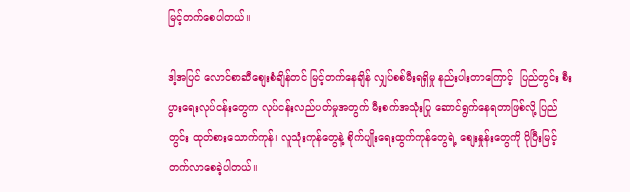မြင့်တက်စေပါတယ်။

ဒါ့အပြင် လောင်စာဆီစျေးစံချိန်တင် မြင့်တက်နေချိန် လျှပ်စစ်မီးရရှိမှု နည်းပါးတာကြောင့်  ပြည်တွင်း စီးပွားရေးလုပ်ငန်းတွေက လုပ်ငန်းလည်ပတ်မှုအတွက် မီးစက်အသုံးပြု ဆောင်ရွက်နေရတာဖြစ်လို့ ပြည်တွင်း ထုတ်စားသောက်ကုန်၊ လူသုံးကုန်တွေနဲ့ စိုက်ပျိုးရေးထွက်ကုန်တွေရဲ့ စျေးနှုန်းတွေကို ပိုပြီးမြင့်တက်လာစေခဲ့ပါတယ်။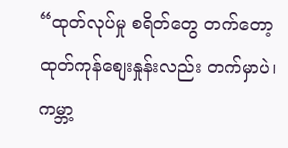“ထုတ်လုပ်မှု စရိတ်တွေ တက်တော့ ထုတ်ကုန်စျေးနှုန်းလည်း တက်မှာပဲ၊ ကမ္ဘာ့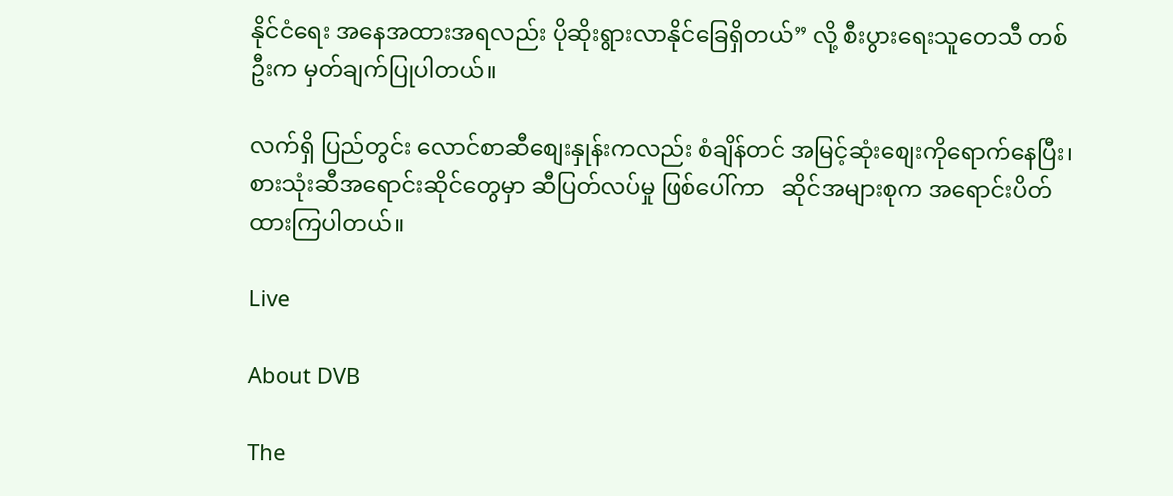နိုင်ငံရေး အနေအထားအရလည်း ပိုဆိုးရွားလာနိုင်ခြေရှိတယ်” လို့ စီးပွားရေးသူတေသီ တစ်ဦးက မှတ်ချက်ပြုပါတယ်။

လက်ရှိ ပြည်တွင်း လောင်စာဆီစျေးနှုန်းကလည်း စံချိန်တင် အမြင့်ဆုံးစျေးကိုရောက်နေပြီး၊ စားသုံးဆီအရောင်းဆိုင်တွေမှာ ဆီပြတ်လပ်မှု ဖြစ်ပေါ်ကာ   ဆိုင်အများစုက အရောင်းပိတ်ထားကြပါတယ်။

Live

About DVB

The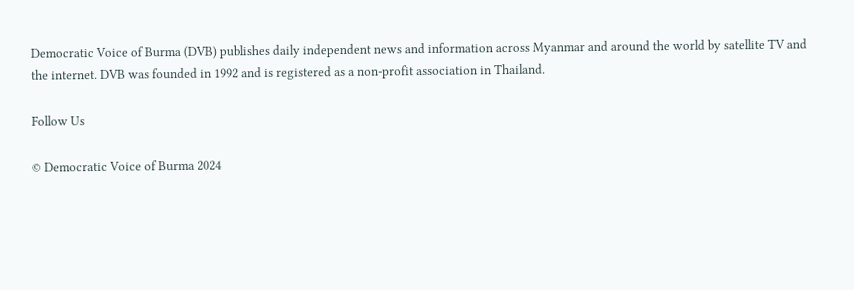Democratic Voice of Burma (DVB) publishes daily independent news and information across Myanmar and around the world by satellite TV and the internet. DVB was founded in 1992 and is registered as a non-profit association in Thailand.

Follow Us

© Democratic Voice of Burma 2024